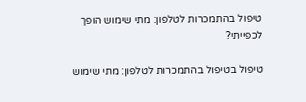טיפול בהתמכרות לטלפון: מתי שימוש הופך לכפייתי?

טיפול בטיפול בהתמכרות לטלפון: מתי שימוש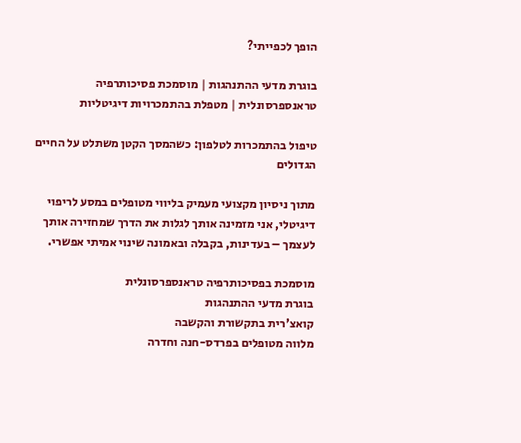הופך לכפייתי?

בוגרת מדעי ההתנהגות | מוסמכת פסיכותרפיה טראנספרסונלית | מטפלת בהתמכרויות דיגיטליות

טיפול בהתמכרות לטלפון: כשהמסך הקטן משתלט על החיים הגדולים

מתוך ניסיון מקצועי מעמיק בליווי מטופלים במסע לריפוי דיגיטלי, אני מזמינה אותך לגלות את הדרך שמחזירה אותך לעצמך – בעדינות, בקבלה ובאמונה שינוי אמיתי אפשרי.

מוסמכת בפסיכותרפיה טראנספרסונלית
בוגרת מדעי ההתנהגות
קואצ'רית בתקשורת והקשבה
מלווה מטופלים בפרדס-חנה וחדרה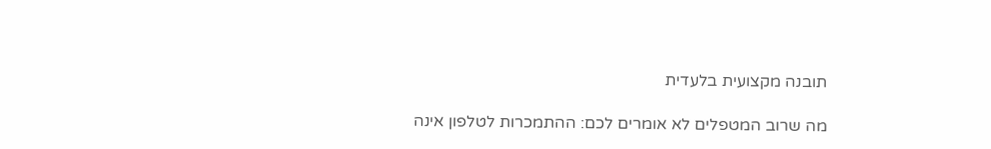תובנה מקצועית בלעדית

מה שרוב המטפלים לא אומרים לכם: ההתמכרות לטלפון אינה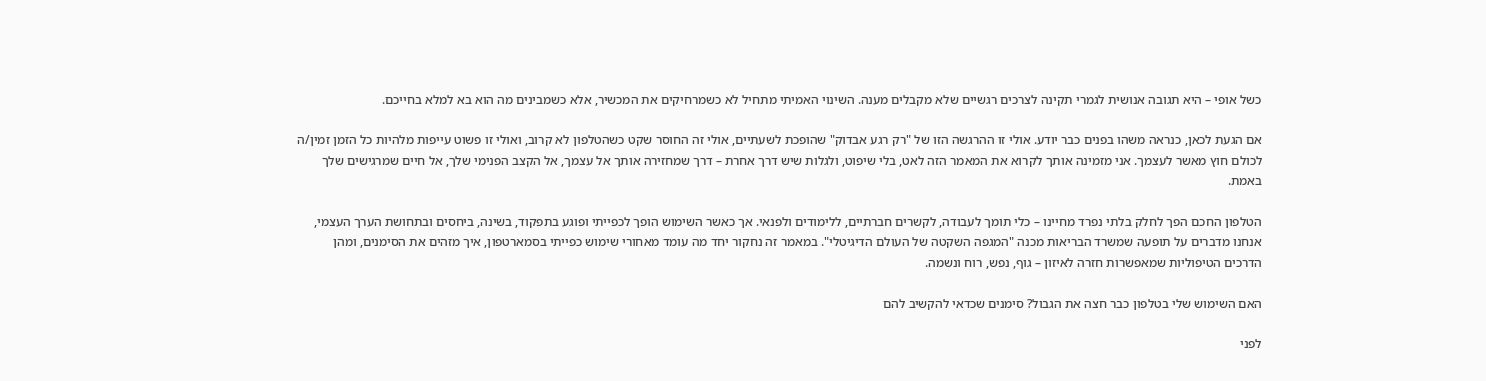כשל אופי – היא תגובה אנושית לגמרי תקינה לצרכים רגשיים שלא מקבלים מענה. השינוי האמיתי מתחיל לא כשמרחיקים את המכשיר, אלא כשמבינים מה הוא בא למלא בחייכם.

אם הגעת לכאן, כנראה משהו בפנים כבר יודע. אולי זו ההרגשה הזו של "רק רגע אבדוק" שהופכת לשעתיים, אולי זה החוסר שקט כשהטלפון לא קרוב, ואולי זו פשוט עייפות מלהיות כל הזמן זמין/ה לכולם חוץ מאשר לעצמך. אני מזמינה אותך לקרוא את המאמר הזה לאט, בלי שיפוט, ולגלות שיש דרך אחרת – דרך שמחזירה אותך אל עצמך, אל הקצב הפנימי שלך, אל חיים שמרגישים שלך באמת.

הטלפון החכם הפך לחלק בלתי נפרד מחיינו – כלי תומך לעבודה, לקשרים חברתיים, ללימודים ולפנאי. אך כאשר השימוש הופך לכפייתי ופוגע בתפקוד, בשינה, ביחסים ובתחושת הערך העצמי, אנחנו מדברים על תופעה שמשרד הבריאות מכנה "המגפה השקטה של העולם הדיגיטלי". במאמר זה נחקור יחד מה עומד מאחורי שימוש כפייתי בסמארטפון, איך מזהים את הסימנים, ומהן הדרכים הטיפוליות שמאפשרות חזרה לאיזון – גוף, נפש, רוח ונשמה.

האם השימוש שלי בטלפון כבר חצה את הגבול? סימנים שכדאי להקשיב להם

לפני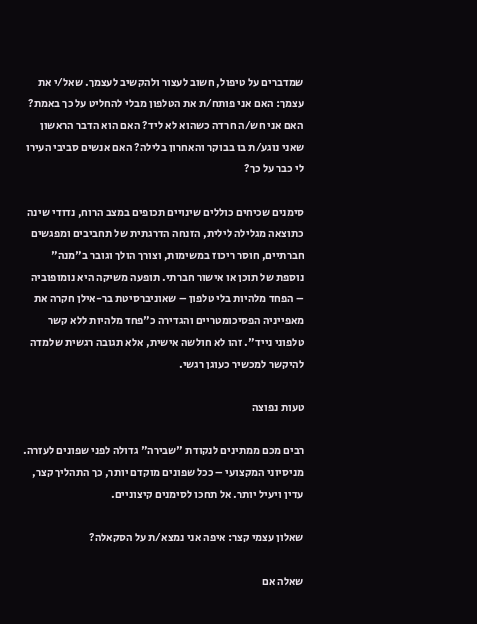שמדברים על טיפול, חשוב לעצור ולהקשיב לעצמך. שאל/י את עצמך: האם אני פותח/ת את הטלפון מבלי להחליט על כך באמת? האם אני חש/ה חרדה כשהוא לא ליד? האם הוא הדבר הראשון שאני נוגע/ת בו בבוקר והאחרון בלילה? האם אנשים סביבי העירו לי כבר על כך?

סימנים שכיחים כוללים שינויים תכופים במצב הרוח, נדודי שינה כתוצאה מגלילה לילית, הזנחה הדרגתית של תחביבים ומפגשים חברתיים, חוסר ריכוז במשימות, וצורך הולך וגובר ב"מנה" נוספת של תוכן או אישור חברתי. תופעה משיקה היא נומופוביה – הפחד מלהיות בלי טלפון – שאוניברסיטת בר-אילן חקרה את מאפייניה הפסיכומטריים והגדירה כ"פחד מלהיות ללא קשר טלפוני נייד". זהו לא חולשה אישית, אלא תגובה רגשית שלמדה להיקשר למכשיר כעוגן רגשי.

טעות נפוצה

רבים מכם ממתינים לנקודת "שבירה" גדולה לפני שפונים לעזרה. מניסיוני המקצועי – ככל שפונים מוקדם יותר, כך התהליך קצר, עדין ויעיל יותר. אל תחכו לסימנים קיצוניים.

שאלון עצמי קצר: איפה אני נמצא/ת על הסקאלה?

שאלה אם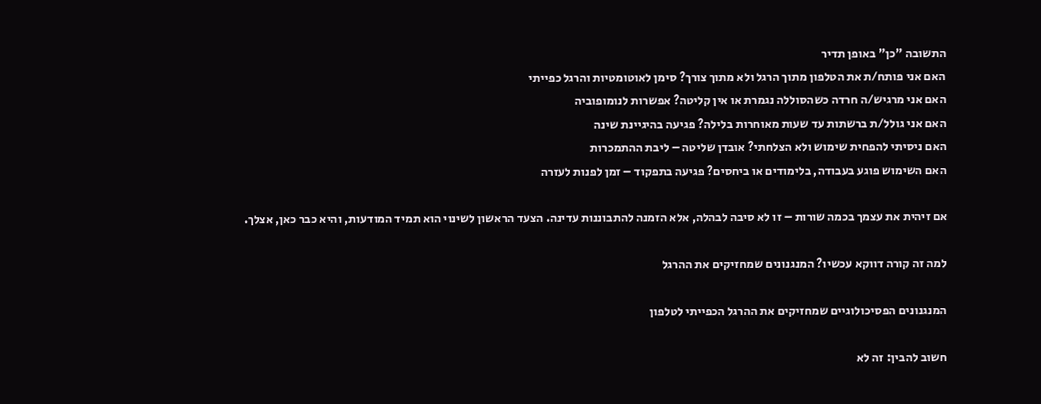התשובה "כן" באופן תדיר
האם אני פותח/ת את הטלפון מתוך הרגל ולא מתוך צורך? סימן לאוטומטיות והרגל כפייתי
האם אני מרגיש/ה חרדה כשהסוללה נגמרת או אין קליטה? אפשרות לנומופוביה
האם אני גולל/ת ברשתות עד שעות מאוחרות בלילה? פגיעה בהיגיינת שינה
האם ניסיתי להפחית שימוש ולא הצלחתי? אובדן שליטה – ליבת ההתמכרות
האם השימוש פוגע בעבודה, בלימודים או ביחסים? פגיעה בתפקוד – זמן לפנות לעזרה

אם זיהית את עצמך בכמה שורות – זו לא סיבה לבהלה, אלא הזמנה להתבוננות עדינה. הצעד הראשון לשינוי הוא תמיד המודעות, והיא כבר כאן, אצלך.

למה זה קורה דווקא עכשיו? המנגנונים שמחזיקים את ההרגל

המנגנונים הפסיכולוגיים שמחזיקים את ההרגל הכפייתי לטלפון

חשוב להבין: זה לא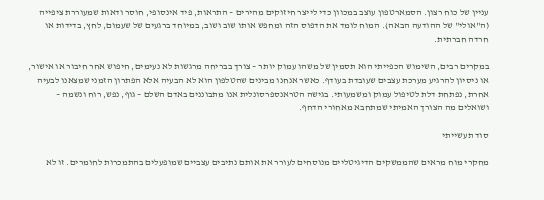עניין של כוח רצון. הסמארטפון עוצב במכוון כדי לייצר חיזוקים מהירים – התראות, פיד אינסופי, חוסר ודאות שמעוררת ציפייה (ה"אולי" של ההודעה הבאה). המוח לומד את הדפוס הזה ומחפש אותו שוב ושוב, במיוחד ברגעים של שעמום, לחץ, בדידות או חרדה חברתית.

במקרים רבים, השימוש הכפייתי הוא תסמין של משהו עמוק יותר – צורך בבריחה מרגשות לא נעימים, חיפוש אחר חיבור או אישור, או ניסיון להרגיע מערכת עצבים שעובדת בעודף. כאשר אנחנו מבינים שהטלפון הוא לא הבעיה אלא הפתרון הזמני שמצאנו לבעיה אחרת, נפתחת דלת לטיפול עמוק ומשמעותי. בגישה הטראנספרסונלית אנו מתבוננים באדם השלם – גוף, נפש, רוח ונשמה – ושואלים מה הצורך האמיתי שמתחבא מאחורי הדחף.

סוד תעשייתי

מחקרי מוח מראים שהממשקים הדיגיטליים מנוסחים לעורר את אותם נתיבים עצביים שמופעלים בהתמכרות לחומרים. זו לא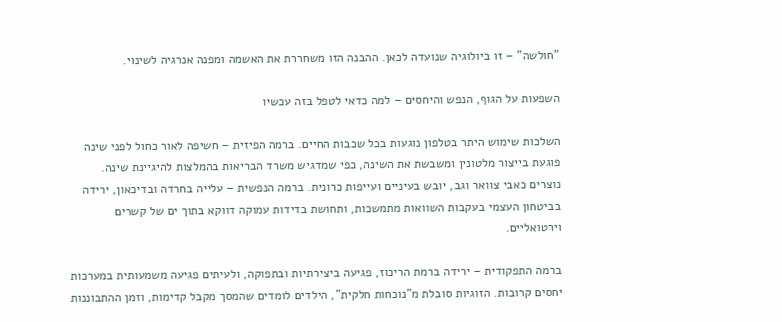"חולשה" – זו ביולוגיה שנועדה לכאן. ההבנה הזו משחררת את האשמה ומפנה אנרגיה לשינוי.

השפעות על הגוף, הנפש והיחסים – למה כדאי לטפל בזה עכשיו

השלכות שימוש היתר בטלפון נוגעות בכל שכבות החיים. ברמה הפיזית – חשיפה לאור כחול לפני שינה פוגעת בייצור מלטונין ומשבשת את השינה, כפי שמדגיש משרד הבריאות בהמלצות להיגיינת שינה. נוצרים כאבי צוואר וגב, יובש בעיניים ועייפות כרונית. ברמה הנפשית – עלייה בחרדה ובדיכאון, ירידה בביטחון העצמי בעקבות השוואות מתמשכות, ותחושת בדידות עמוקה דווקא בתוך ים של קשרים וירטואליים.

ברמה התפקודית – ירידה ברמת הריכוז, פגיעה ביצירתיות ובתפוקה, ולעיתים פגיעה משמעותית במערכות יחסים קרובות. הזוגיות סובלת מ"נוכחות חלקית", הילדים לומדים שהמסך מקבל קדימות, וזמן ההתבוננות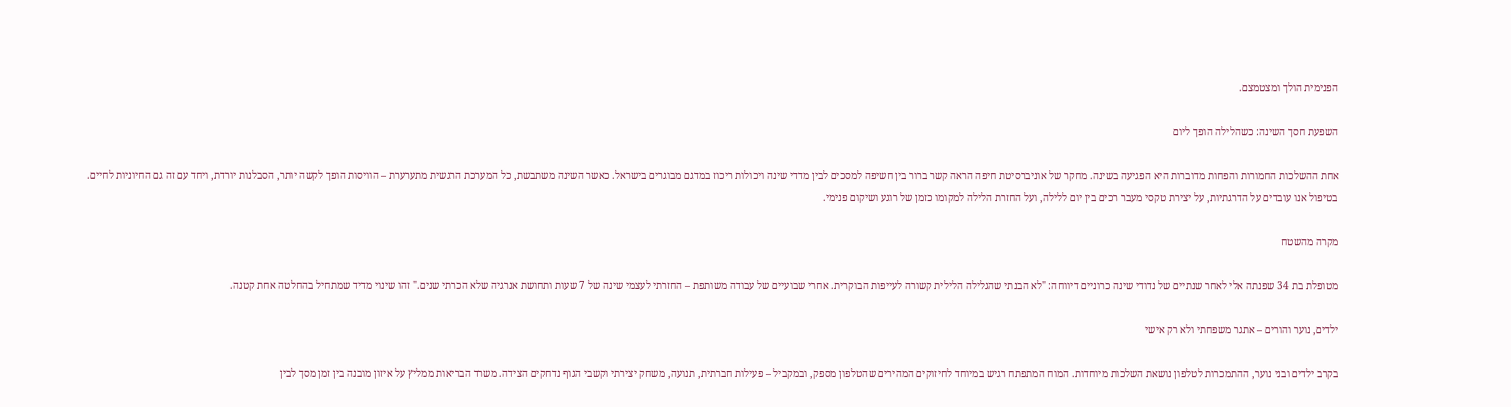הפנימית הולך ומצטמצם.

השפעת חסך השינה: כשהלילה הופך ליום

אחת ההשלכות החמורות והפחות מדוברות היא הפגיעה בשינה. מחקר של אוניברסיטת חיפה הראה קשר ברור בין חשיפה למסכים לבין מדדי שינה ויכולות ריכוז במדגם מבוגרים בישראל. כאשר השינה משתבשת, כל המערכת הרגשית מתערערת – הוויסות הופך לקשה יותר, הסבלנות יורדת, ויחד עם זה גם החיוניות לחיים. בטיפול אנו עובדים על הדרגתיות, על יצירת טקסי מעבר רכים בין יום ללילה, ועל החזרת הלילה למקומו כזמן של רוגע ושיקום פנימי.

מקרה מהשטח

מטופלת בת 34 שפנתה אלי לאחר שנתיים של נדודי שינה כרוניים דיווחה: "לא הבנתי שהגלילה הלילית קשורה לעייפות הבוקרית. אחרי שבועיים של עבודה משותפת – החזרתי לעצמי שינה של 7 שעות ותחושת אנרגיה שלא הכרתי שנים." זהו שינוי מדיד שמתחיל בהחלטה אחת קטנה.

ילדים, נוער והורים – אתגר משפחתי ולא רק אישי

בקרב ילדים ובני נוער, ההתמכרות לטלפון נושאת השלכות מיוחדות. המוח המתפתח רגיש במיוחד לחיזוקים המהירים שהטלפון מספק, ובמקביל – פעילות חברתית, תנועה, משחק יצירתי וקשבי הגוף נדחקים הצידה. משרד הבריאות ממליץ על איזון מובנה בין זמן מסך לבין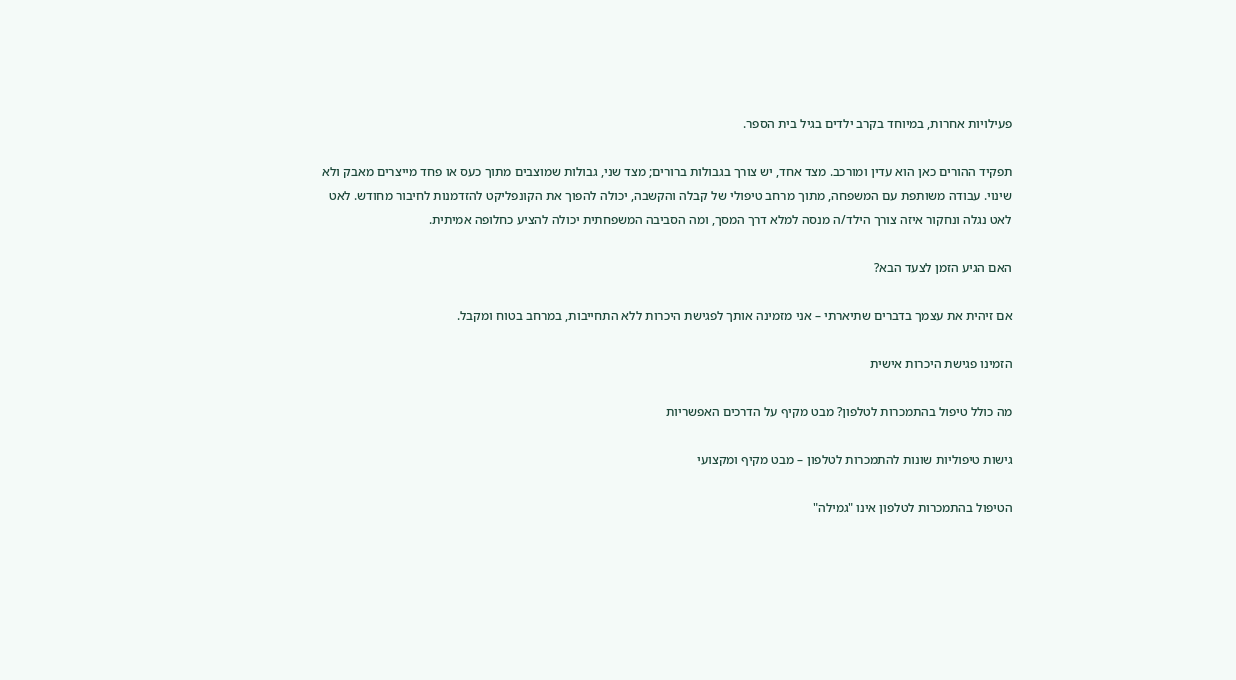פעילויות אחרות, במיוחד בקרב ילדים בגיל בית הספר.

תפקיד ההורים כאן הוא עדין ומורכב. מצד אחד, יש צורך בגבולות ברורים; מצד שני, גבולות שמוצבים מתוך כעס או פחד מייצרים מאבק ולא שינוי. עבודה משותפת עם המשפחה, מתוך מרחב טיפולי של קבלה והקשבה, יכולה להפוך את הקונפליקט להזדמנות לחיבור מחודש. לאט לאט נגלה ונחקור איזה צורך הילד/ה מנסה למלא דרך המסך, ומה הסביבה המשפחתית יכולה להציע כחלופה אמיתית.

האם הגיע הזמן לצעד הבא?

אם זיהית את עצמך בדברים שתיארתי – אני מזמינה אותך לפגישת היכרות ללא התחייבות, במרחב בטוח ומקבל.

הזמינו פגישת היכרות אישית

מה כולל טיפול בהתמכרות לטלפון? מבט מקיף על הדרכים האפשריות

גישות טיפוליות שונות להתמכרות לטלפון – מבט מקיף ומקצועי

הטיפול בהתמכרות לטלפון אינו "גמילה"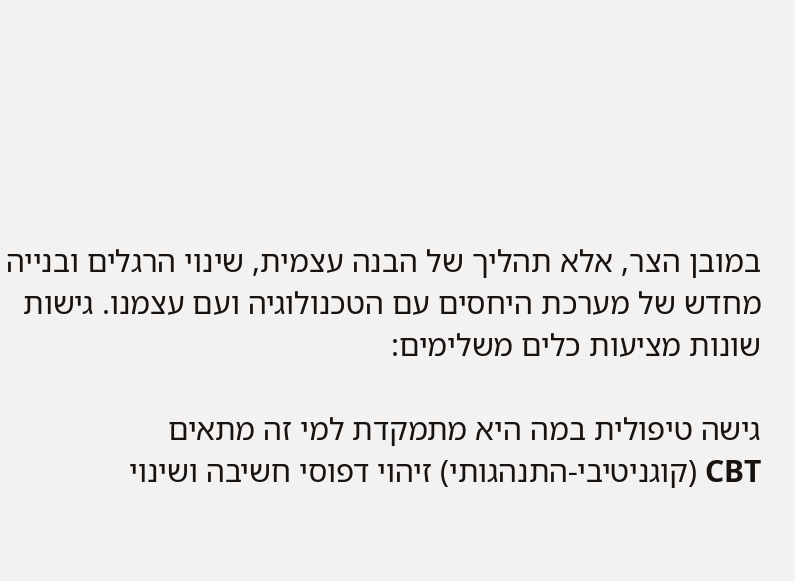במובן הצר, אלא תהליך של הבנה עצמית, שינוי הרגלים ובנייה מחדש של מערכת היחסים עם הטכנולוגיה ועם עצמנו. גישות שונות מציעות כלים משלימים:

גישה טיפולית במה היא מתמקדת למי זה מתאים
CBT (קוגניטיבי-התנהגותי) זיהוי דפוסי חשיבה ושינוי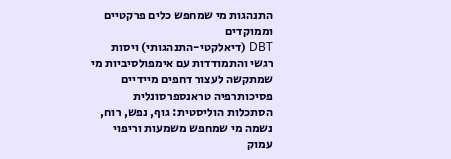התנהגות מי שמחפש כלים פרקטיים וממוקדים
DBT (דיאלקטי-התנהגותי) ויסות רגשי והתמודדות עם אימפולסיביות מי שמתקשה לעצור דחפים מיידיים
פסיכותרפיה טראנספרסונלית הסתכלות הוליסטית: גוף, נפש, רוח, נשמה מי שמחפש משמעות וריפוי עמוק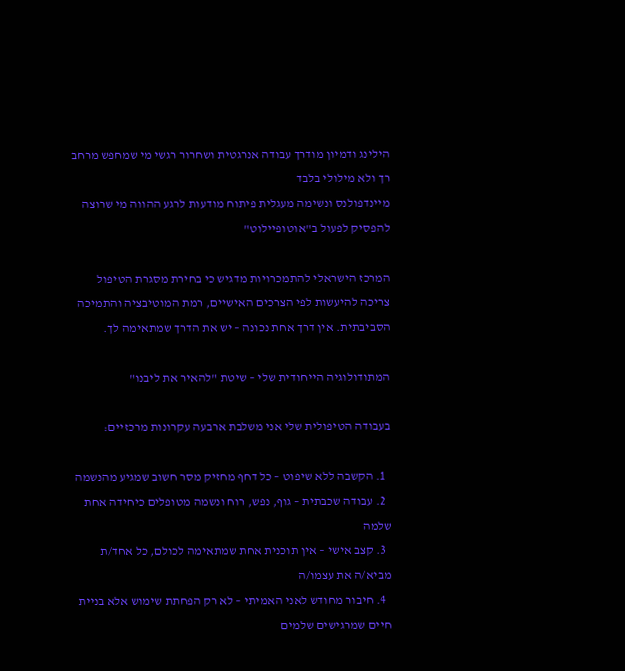הילינג ודמיון מודרך עבודה אנרגטית ושחרור רגשי מי שמחפש מרחב רך ולא מילולי בלבד
מיינדפולנס ונשימה מעגלית פיתוח מודעות לרגע ההווה מי שרוצה להפסיק לפעול ב"אוטופיילוט"

המרכז הישראלי להתמכרויות מדגיש כי בחירת מסגרת הטיפול צריכה להיעשות לפי הצרכים האישיים, רמת המוטיבציה והתמיכה הסביבתית. אין דרך אחת נכונה – יש את הדרך שמתאימה לך.

המתודולוגיה הייחודית שלי – שיטת "להאיר את ליבנו"

בעבודה הטיפולית שלי אני משלבת ארבעה עקרונות מרכזיים:

  1. הקשבה ללא שיפוט – כל דחף מחזיק מסר חשוב שמגיע מהנשמה
  2. עבודה שכבתית – גוף, נפש, רוח ונשמה מטופלים כיחידה אחת שלמה
  3. קצב אישי – אין תוכנית אחת שמתאימה לכולם, כל אחד/ת מביא/ה את עצמו/ה
  4. חיבור מחודש לאני האמיתי – לא רק הפחתת שימוש אלא בניית חיים שמרגישים שלמים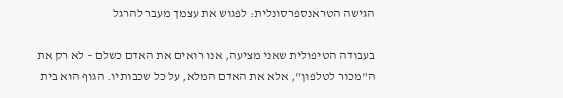הגישה הטראנספרסונלית: לפגוש את עצמך מעבר להרגל

בעבודה הטיפולית שאני מציעה, אנו רואים את האדם כשלם – לא רק את ה"מכור לטלפון", אלא את האדם המלא, על כל שכבותיו. הגוף הוא בית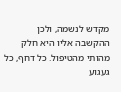מקדש לנשמה, ולכן ההקשבה אליו היא חלק מהותי מהטיפול. כל דחף, כל געגוע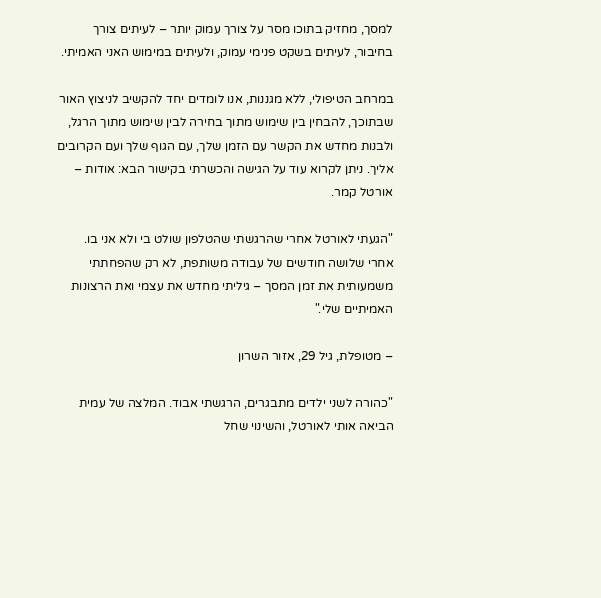למסך, מחזיק בתוכו מסר על צורך עמוק יותר – לעיתים צורך בחיבור, לעיתים בשקט פנימי עמוק, ולעיתים במימוש האני האמיתי.

במרחב הטיפולי, ללא מגננות, אנו לומדים יחד להקשיב לניצוץ האור שבתוכך, להבחין בין שימוש מתוך בחירה לבין שימוש מתוך הרגל, ולבנות מחדש את הקשר עם הזמן שלך, עם הגוף שלך ועם הקרובים אליך. ניתן לקרוא עוד על הגישה והכשרתי בקישור הבא: אודות – אורטל קמר.

"הגעתי לאורטל אחרי שהרגשתי שהטלפון שולט בי ולא אני בו. אחרי שלושה חודשים של עבודה משותפת, לא רק שהפחתתי משמעותית את זמן המסך – גיליתי מחדש את עצמי ואת הרצונות האמיתיים שלי."

– מטופלת, גיל 29, אזור השרון

"כהורה לשני ילדים מתבגרים, הרגשתי אבוד. המלצה של עמית הביאה אותי לאורטל, והשינוי שחל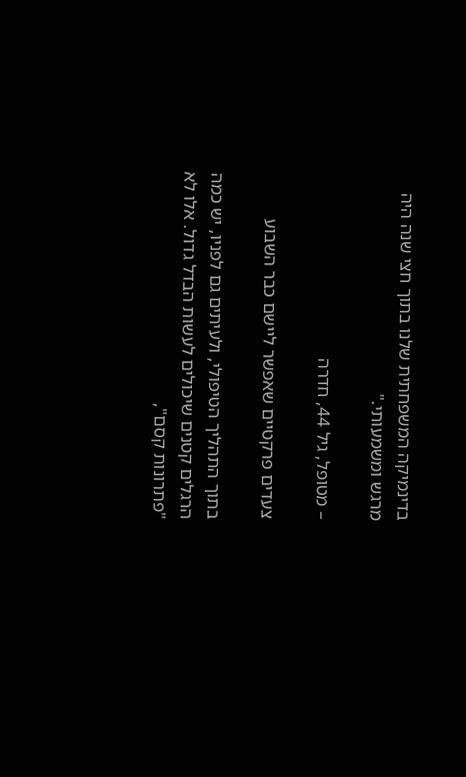בדינמיקה המשפחתית שלנו בתוך חצי שנה היה מרגש ומשמעותי."

– מטופל, גיל 44, חדרה

צעדים פרקטיים שאפשר ליישם כבר השבוע

בתוך התהליך הטיפולי, ולעיתים גם לפניו, יש כמה הרגלים קטנים שיכולים לעשות הבדל גדול. אלו לא "פתרונות קסם",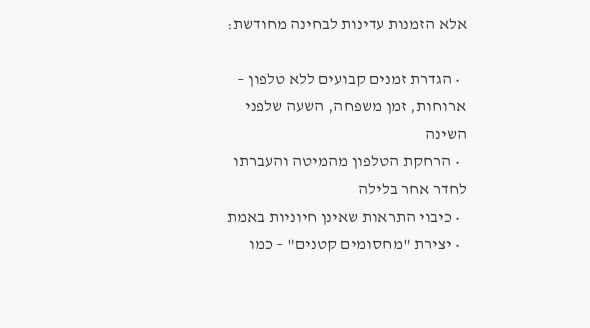אלא הזמנות עדינות לבחינה מחודשת:

  • הגדרת זמנים קבועים ללא טלפון – ארוחות, זמן משפחה, השעה שלפני השינה
  • הרחקת הטלפון מהמיטה והעברתו לחדר אחר בלילה
  • כיבוי התראות שאינן חיוניות באמת
  • יצירת "מחסומים קטנים" – כמו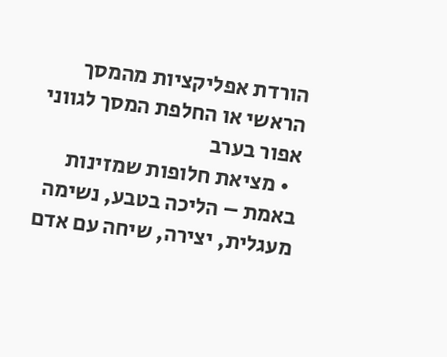הורדת אפליקציות מהמסך הראשי או החלפת המסך לגווני אפור בערב
  • מציאת חלופות שמזינות באמת – הליכה בטבע, נשימה מעגלית, יצירה, שיחה עם אדם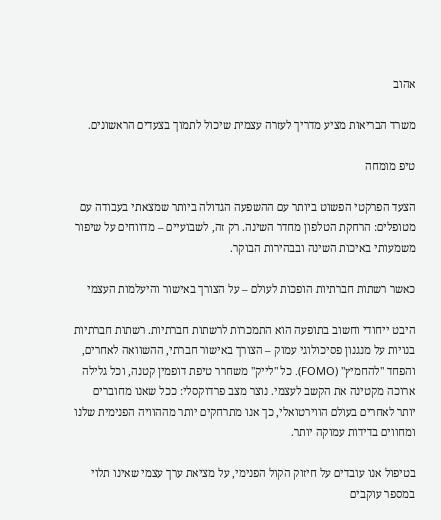אהוב

משרד הבריאות מציע מדריך לעזרה עצמית שיכול לתמוך בצעדים הראשונים.

טיפ מומחה

הצעד הפרקטי הפשוט ביותר עם ההשפעה הגדולה ביותר שמצאתי בעבודה עם מטופלים: הרחקת הטלפון מחדר השינה. רק זה, לשבועיים – מדווחים על שיפור משמעותי באיכות השינה ובבהירות הבוקר.

כאשר רשתות חברתיות הופכות לעולם – על הצורך באישור והיעלמות העצמי

היבט ייחודי וחשוב בתופעה הוא התמכרות לרשתות חברתיות. רשתות חברתיות בנויות על מנגנון פסיכולוגי עמוק – הצורך באישור חברתי, ההשוואה לאחרים, והפחד "להחמיץ" (FOMO). כל "לייק" משחרר טיפת דופמין קטנה, וכל גלילה ארוכה מקטינה את הקשב לעצמי. נוצר מצב פרדוקסלי: ככל שאנו מחוברים יותר לאחרים בעולם הווירטואלי, כך אנו מתרחקים יותר מההוויה הפנימית שלנו ומחווים בדידות עמוקה יותר.

בטיפול אנו עובדים על חיזוק הקול הפנימי, על מציאת ערך עצמי שאינו תלוי במספר עוקבים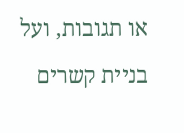או תגובות, ועל בניית קשרים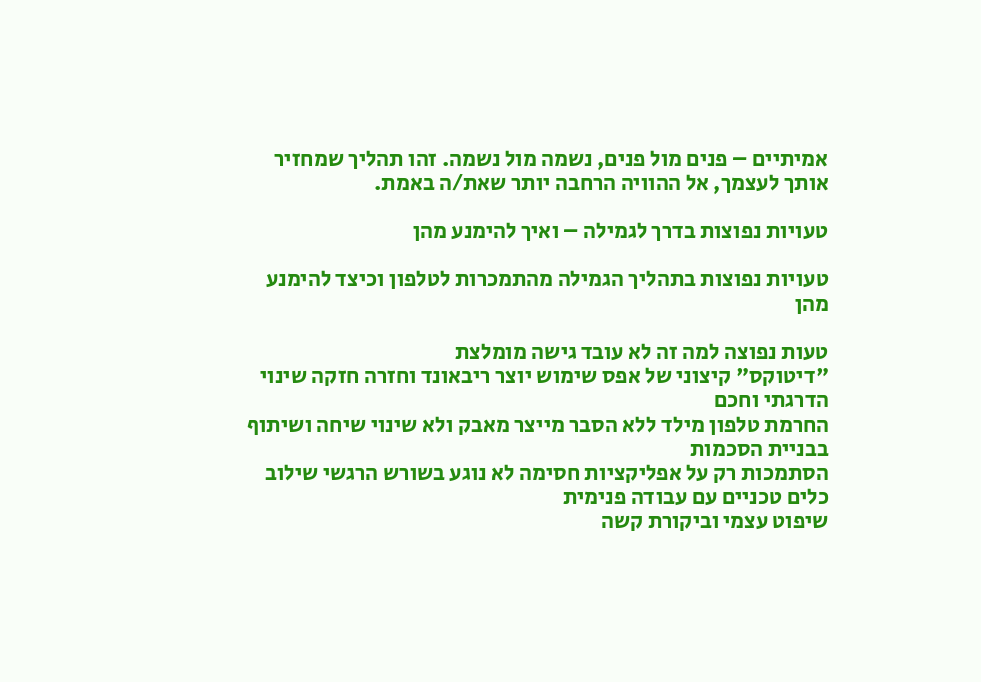אמיתיים – פנים מול פנים, נשמה מול נשמה. זהו תהליך שמחזיר אותך לעצמך, אל ההוויה הרחבה יותר שאת/ה באמת.

טעויות נפוצות בדרך לגמילה – ואיך להימנע מהן

טעויות נפוצות בתהליך הגמילה מהתמכרות לטלפון וכיצד להימנע מהן

טעות נפוצה למה זה לא עובד גישה מומלצת
"דיטוקס" קיצוני של אפס שימוש יוצר ריבאונד וחזרה חזקה שינוי הדרגתי וחכם
החרמת טלפון מילד ללא הסבר מייצר מאבק ולא שינוי שיחה ושיתוף בבניית הסכמות
הסתמכות רק על אפליקציות חסימה לא נוגע בשורש הרגשי שילוב כלים טכניים עם עבודה פנימית
שיפוט עצמי וביקורת קשה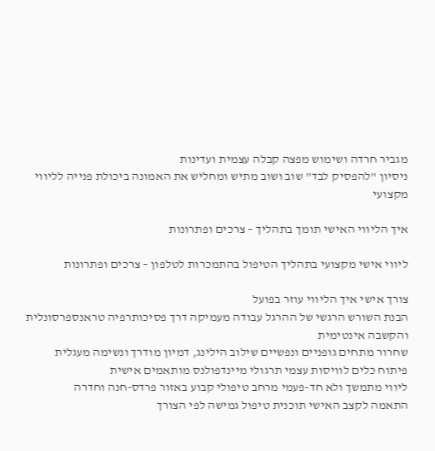מגביר חרדה ושימוש מפצה קבלה עצמית ועדינות
ניסיון "להפסיק לבד" שוב ושוב מתיש ומחליש את האמונה ביכולת פנייה לליווי מקצועי

איך הליווי האישי תומך בתהליך – צרכים ופתרונות

ליווי אישי מקצועי בתהליך הטיפול בהתמכרות לטלפון – צרכים ופתרונות

צורך אישי איך הליווי עוזר בפועל
הבנת השורש הרגשי של ההרגל עבודה מעמיקה דרך פסיכותרפיה טראנספרסונלית והקשבה אינטימית
שחרור מתחים גופניים ונפשיים שילוב הילינג, דמיון מודרך ונשימה מעגלית
פיתוח כלים לוויסות עצמי תרגולי מיינדפולנס מותאמים אישית
ליווי מתמשך ולא חד-פעמי מרחב טיפולי קבוע באזור פרדס-חנה וחדרה
התאמה לקצב האישי תוכנית טיפול גמישה לפי הצורך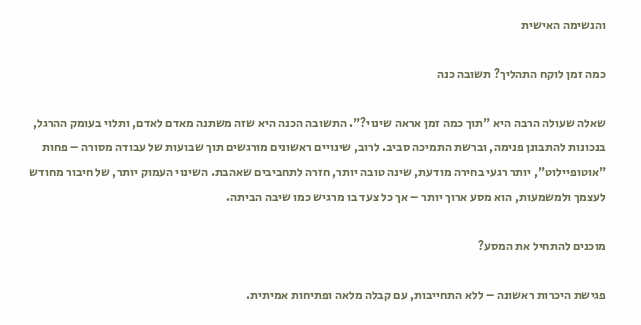והנשימה האישית

כמה זמן לוקח התהליך? תשובה כנה

שאלה שעולה הרבה היא "תוך כמה זמן אראה שינוי?". התשובה הכנה היא שזה משתנה מאדם לאדם, ותלוי בעומק ההרגל, בנכונות להתבונן פנימה, וברשת התמיכה סביב. לרוב, שינויים ראשונים מורגשים תוך שבועות של עבודה מסורה – פחות "אוטופיילוט", יותר רגעי בחירה מודעת, שינה טובה יותר, חזרה לתחביבים שאהבת. השינוי העמוק יותר, של חיבור מחודש לעצמך ולמשמעות, הוא מסע ארוך יותר – אך כל צעד בו מרגיש כמו שיבה הביתה.

מוכנים להתחיל את המסע?

פגישת היכרות ראשונה – ללא התחייבות, עם קבלה מלאה ופתיחות אמיתית.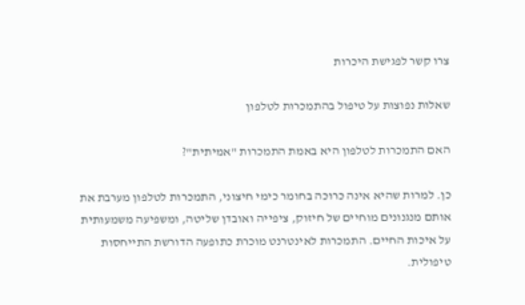צרו קשר לפגישת היכרות

שאלות נפוצות על טיפול בהתמכרות לטלפון

האם התמכרות לטלפון היא באמת התמכרות "אמיתית"?

כן. למרות שהיא אינה כרוכה בחומר כימי חיצוני, התמכרות לטלפון מערבת את אותם מנגנונים מוחיים של חיזוק, ציפייה ואובדן שליטה, ומשפיעה משמעותית על איכות החיים. התמכרות לאינטרנט מוכרת כתופעה הדורשת התייחסות טיפולית.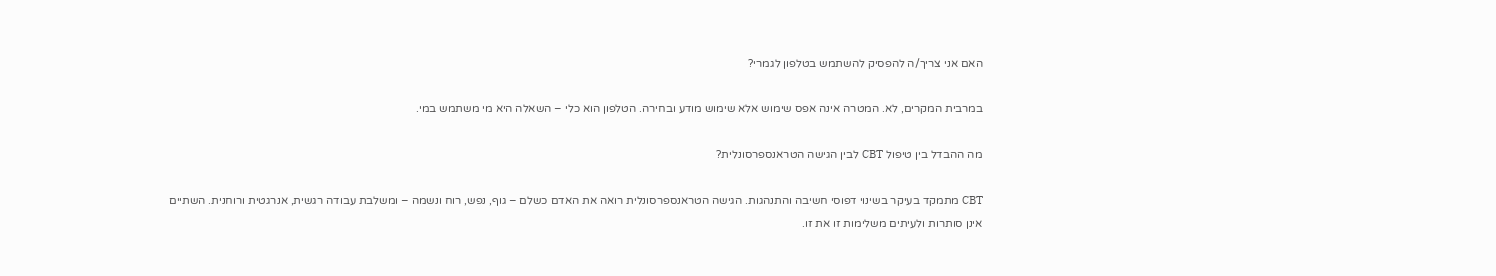האם אני צריך/ה להפסיק להשתמש בטלפון לגמרי?

במרבית המקרים, לא. המטרה אינה אפס שימוש אלא שימוש מודע ובחירה. הטלפון הוא כלי – השאלה היא מי משתמש במי.

מה ההבדל בין טיפול CBT לבין הגישה הטראנספרסונלית?

CBT מתמקד בעיקר בשינוי דפוסי חשיבה והתנהגות. הגישה הטראנספרסונלית רואה את האדם כשלם – גוף, נפש, רוח ונשמה – ומשלבת עבודה רגשית, אנרגטית ורוחנית. השתיים אינן סותרות ולעיתים משלימות זו את זו.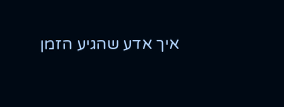איך אדע שהגיע הזמן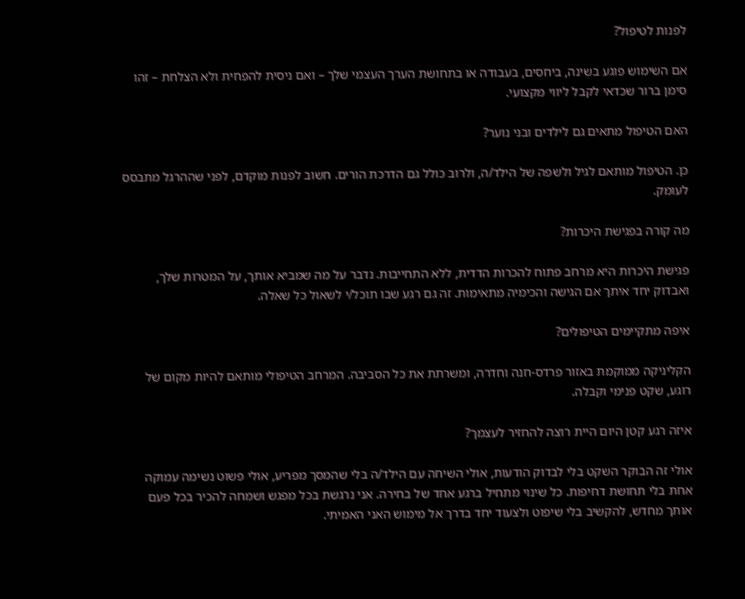לפנות לטיפול?

אם השימוש פוגע בשינה, ביחסים, בעבודה או בתחושת הערך העצמי שלך – ואם ניסית להפחית ולא הצלחת – זהו סימן ברור שכדאי לקבל ליווי מקצועי.

האם הטיפול מתאים גם לילדים ובני נוער?

כן. הטיפול מותאם לגיל ולשפה של הילד/ה, ולרוב כולל גם הדרכת הורים. חשוב לפנות מוקדם, לפני שההרגל מתבסס לעומק.

מה קורה בפגישת היכרות?

פגישת היכרות היא מרחב פתוח להכרות הדדית, ללא התחייבות. נדבר על מה שמביא אותך, על המטרות שלך, ואבדוק יחד איתך אם הגישה והכימיה מתאימות. זה גם רגע שבו תוכל/י לשאול כל שאלה.

איפה מתקיימים הטיפולים?

הקליניקה ממוקמת באזור פרדס-חנה וחדרה, ומשרתת את כל הסביבה. המרחב הטיפולי מותאם להיות מקום של רוגע, שקט פנימי וקבלה.

איזה רגע קטן היום היית רוצה להחזיר לעצמך?

אולי זה הבוקר השקט בלי לבדוק הודעות, אולי השיחה עם הילד/ה בלי שהמסך מפריע, אולי פשוט נשימה עמוקה אחת בלי תחושת דחיפות. כל שינוי מתחיל ברגע אחד של בחירה. אני נרגשת בכל מפגש ושמחה להכיר בכל פעם אותך מחדש, להקשיב בלי שיפוט ולצעוד יחד בדרך אל מימוש האני האמיתי.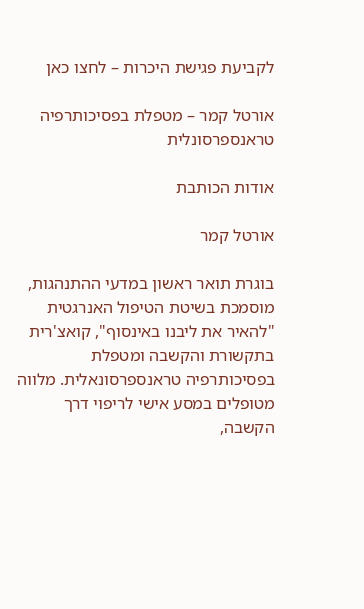לקביעת פגישת היכרות – לחצו כאן

אורטל קמר – מטפלת בפסיכותרפיה טראנספרסונלית

אודות הכותבת

אורטל קמר

בוגרת תואר ראשון במדעי ההתנהגות, מוסמכת בשיטת הטיפול האנרגטית "להאיר את ליבנו באינסוף", קואצ'רית בתקשורת והקשבה ומטפלת בפסיכותרפיה טראנספרסונאלית. מלווה מטופלים במסע אישי לריפוי דרך הקשבה,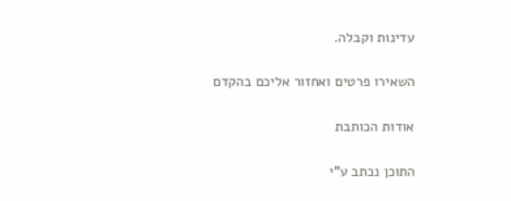עדינות וקבלה.

השאירו פרטים ואחזור אליכם בהקדם

אודות הכותבת

התוכן נכתב ע"י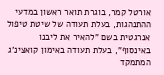אורטל קמר, בוגרת תואר ראשון במדעי ההתנהגות, בעלת תעודה של שיטת טיפול אנרגטית בשם "להאיר את ליבנו באינסוף", בעלת תעודה באימון קואצינ'ג המתמקד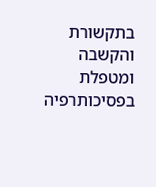בתקשורת והקשבה ומטפלת בפסיכותרפיה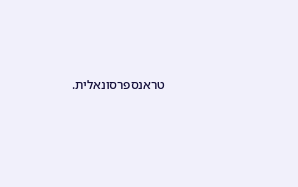טראנספרסונאלית.